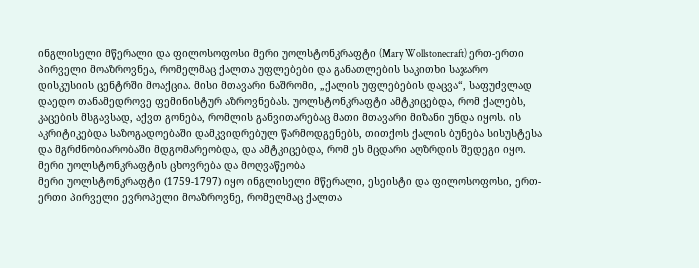ინგლისელი მწერალი და ფილოსოფოსი მერი უოლსტონკრაფტი (Mary Wollstonecraft) ერთ-ერთი პირველი მოაზროვნეა, რომელმაც ქალთა უფლებები და განათლების საკითხი საჯარო დისკუსიის ცენტრში მოაქცია. მისი მთავარი ნაშრომი, „ქალის უფლებების დაცვა“, საფუძვლად დაედო თანამედროვე ფემინისტურ აზროვნებას. უოლსტონკრაფტი ამტკიცებდა, რომ ქალებს, კაცების მსგავსად, აქვთ გონება, რომლის განვითარებაც მათი მთავარი მიზანი უნდა იყოს. ის აკრიტიკებდა საზოგადოებაში დამკვიდრებულ წარმოდგენებს, თითქოს ქალის ბუნება სისუსტესა და მგრძნობიარობაში მდგომარეობდა, და ამტკიცებდა, რომ ეს მცდარი აღზრდის შედეგი იყო.
მერი უოლსტონკრაფტის ცხოვრება და მოღვაწეობა
მერი უოლსტონკრაფტი (1759-1797) იყო ინგლისელი მწერალი, ესეისტი და ფილოსოფოსი, ერთ-ერთი პირველი ევროპელი მოაზროვნე, რომელმაც ქალთა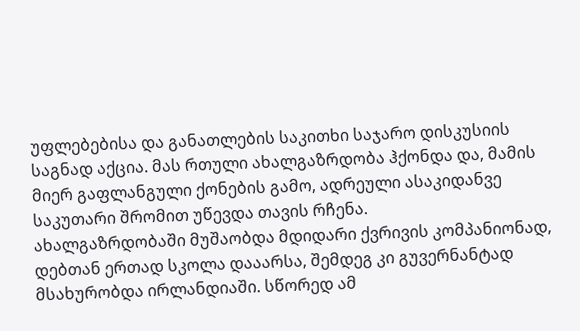უფლებებისა და განათლების საკითხი საჯარო დისკუსიის საგნად აქცია. მას რთული ახალგაზრდობა ჰქონდა და, მამის მიერ გაფლანგული ქონების გამო, ადრეული ასაკიდანვე საკუთარი შრომით უწევდა თავის რჩენა.
ახალგაზრდობაში მუშაობდა მდიდარი ქვრივის კომპანიონად, დებთან ერთად სკოლა დააარსა, შემდეგ კი გუვერნანტად მსახურობდა ირლანდიაში. სწორედ ამ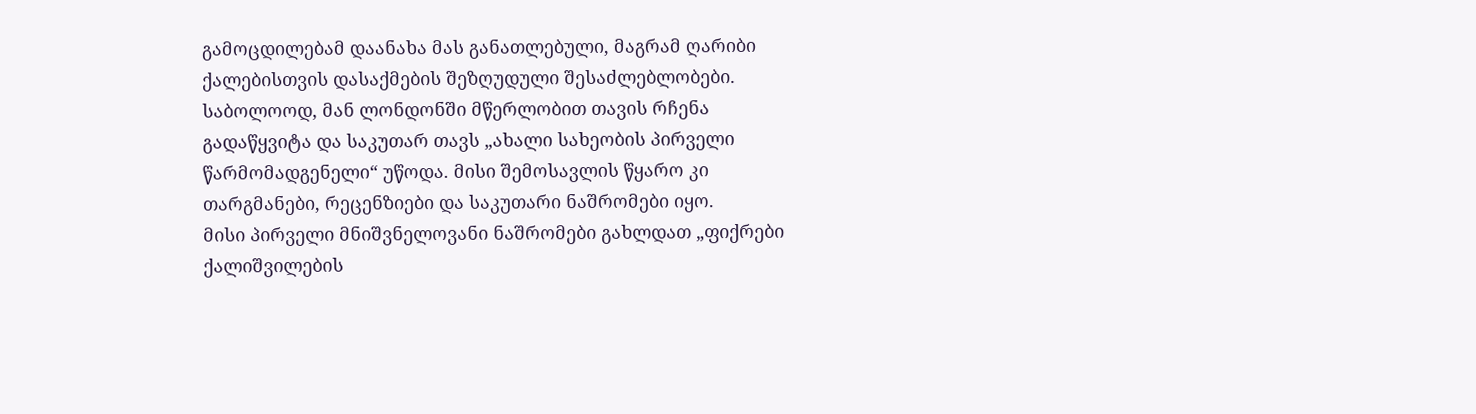გამოცდილებამ დაანახა მას განათლებული, მაგრამ ღარიბი ქალებისთვის დასაქმების შეზღუდული შესაძლებლობები. საბოლოოდ, მან ლონდონში მწერლობით თავის რჩენა გადაწყვიტა და საკუთარ თავს „ახალი სახეობის პირველი წარმომადგენელი“ უწოდა. მისი შემოსავლის წყარო კი თარგმანები, რეცენზიები და საკუთარი ნაშრომები იყო.
მისი პირველი მნიშვნელოვანი ნაშრომები გახლდათ „ფიქრები ქალიშვილების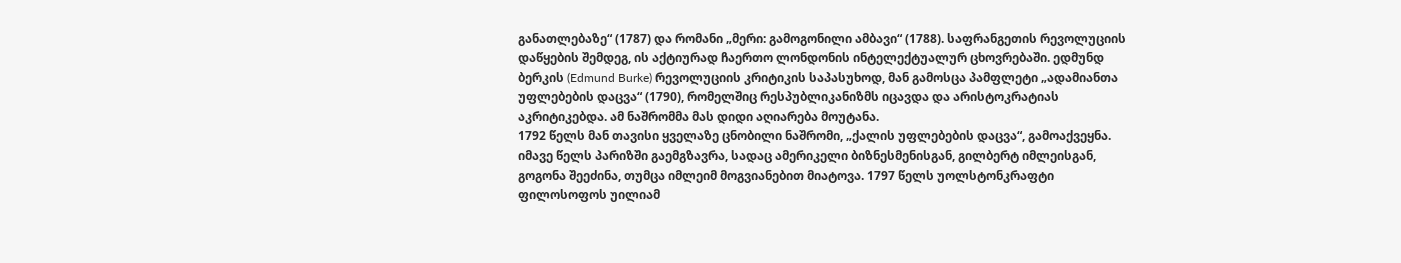განათლებაზე“ (1787) და რომანი „მერი: გამოგონილი ამბავი“ (1788). საფრანგეთის რევოლუციის დაწყების შემდეგ, ის აქტიურად ჩაერთო ლონდონის ინტელექტუალურ ცხოვრებაში. ედმუნდ ბერკის (Edmund Burke) რევოლუციის კრიტიკის საპასუხოდ, მან გამოსცა პამფლეტი „ადამიანთა უფლებების დაცვა“ (1790), რომელშიც რესპუბლიკანიზმს იცავდა და არისტოკრატიას აკრიტიკებდა. ამ ნაშრომმა მას დიდი აღიარება მოუტანა.
1792 წელს მან თავისი ყველაზე ცნობილი ნაშრომი, „ქალის უფლებების დაცვა“, გამოაქვეყნა. იმავე წელს პარიზში გაემგზავრა, სადაც ამერიკელი ბიზნესმენისგან, გილბერტ იმლეისგან, გოგონა შეეძინა, თუმცა იმლეიმ მოგვიანებით მიატოვა. 1797 წელს უოლსტონკრაფტი ფილოსოფოს უილიამ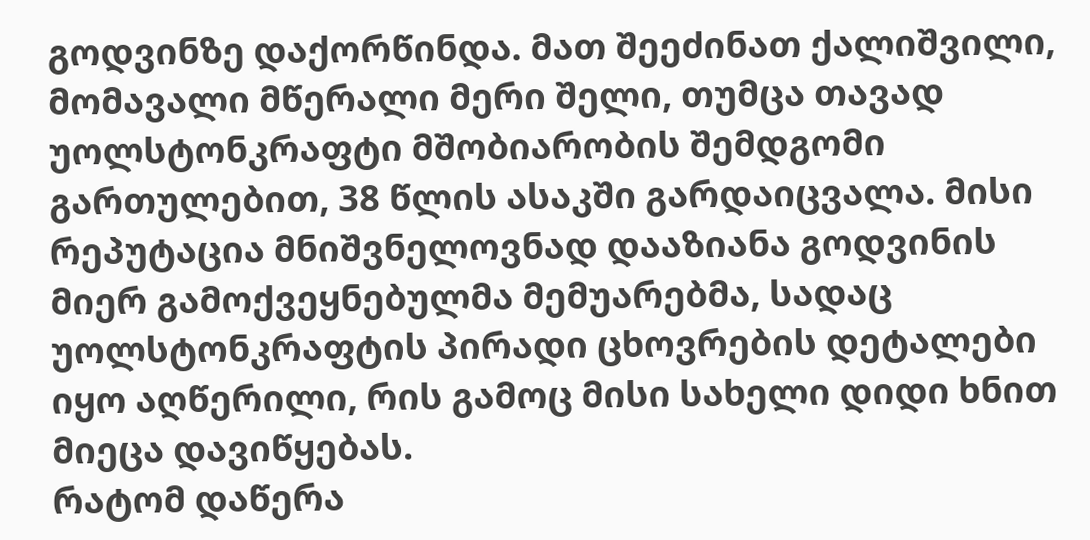გოდვინზე დაქორწინდა. მათ შეეძინათ ქალიშვილი, მომავალი მწერალი მერი შელი, თუმცა თავად უოლსტონკრაფტი მშობიარობის შემდგომი გართულებით, 38 წლის ასაკში გარდაიცვალა. მისი რეპუტაცია მნიშვნელოვნად დააზიანა გოდვინის მიერ გამოქვეყნებულმა მემუარებმა, სადაც უოლსტონკრაფტის პირადი ცხოვრების დეტალები იყო აღწერილი, რის გამოც მისი სახელი დიდი ხნით მიეცა დავიწყებას.
რატომ დაწერა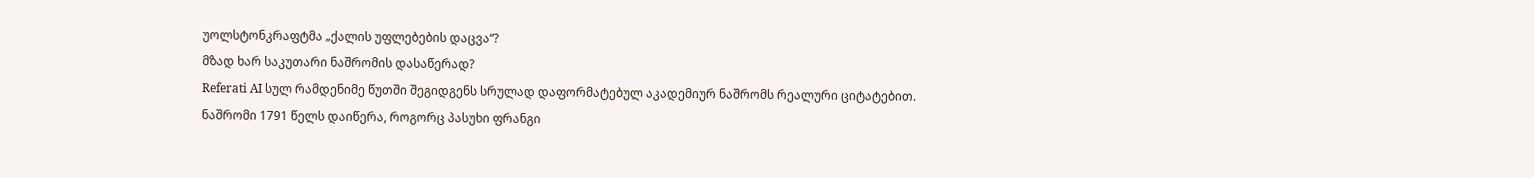უოლსტონკრაფტმა „ქალის უფლებების დაცვა“?
მზად ხარ საკუთარი ნაშრომის დასაწერად?
Referati AI სულ რამდენიმე წუთში შეგიდგენს სრულად დაფორმატებულ აკადემიურ ნაშრომს რეალური ციტატებით.
ნაშრომი 1791 წელს დაიწერა, როგორც პასუხი ფრანგი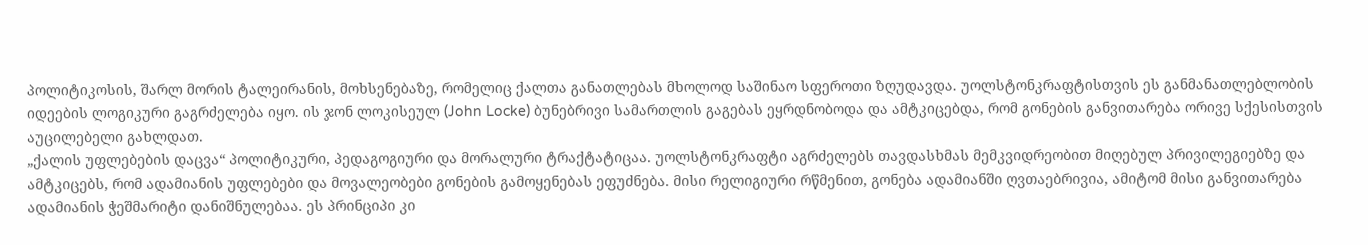პოლიტიკოსის, შარლ მორის ტალეირანის, მოხსენებაზე, რომელიც ქალთა განათლებას მხოლოდ საშინაო სფეროთი ზღუდავდა. უოლსტონკრაფტისთვის ეს განმანათლებლობის იდეების ლოგიკური გაგრძელება იყო. ის ჯონ ლოკისეულ (John Locke) ბუნებრივი სამართლის გაგებას ეყრდნობოდა და ამტკიცებდა, რომ გონების განვითარება ორივე სქესისთვის აუცილებელი გახლდათ.
„ქალის უფლებების დაცვა“ პოლიტიკური, პედაგოგიური და მორალური ტრაქტატიცაა. უოლსტონკრაფტი აგრძელებს თავდასხმას მემკვიდრეობით მიღებულ პრივილეგიებზე და ამტკიცებს, რომ ადამიანის უფლებები და მოვალეობები გონების გამოყენებას ეფუძნება. მისი რელიგიური რწმენით, გონება ადამიანში ღვთაებრივია, ამიტომ მისი განვითარება ადამიანის ჭეშმარიტი დანიშნულებაა. ეს პრინციპი კი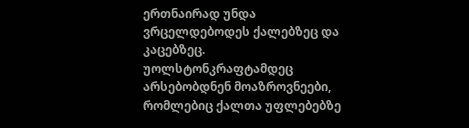ერთნაირად უნდა ვრცელდებოდეს ქალებზეც და კაცებზეც.
უოლსტონკრაფტამდეც არსებობდნენ მოაზროვნეები, რომლებიც ქალთა უფლებებზე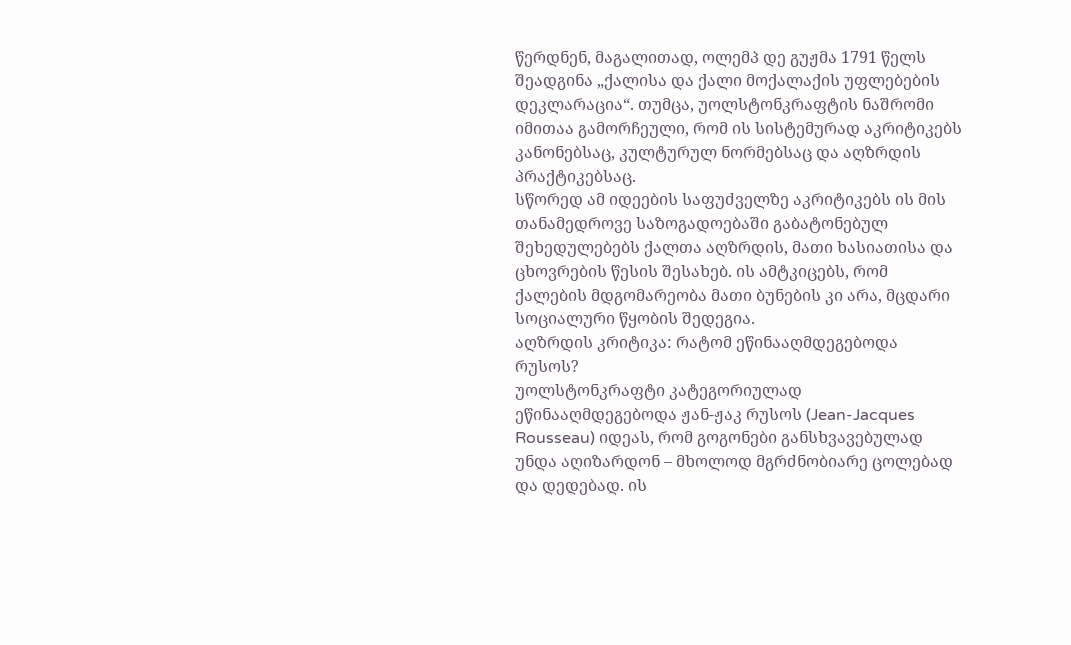წერდნენ, მაგალითად, ოლემპ დე გუჟმა 1791 წელს შეადგინა „ქალისა და ქალი მოქალაქის უფლებების დეკლარაცია“. თუმცა, უოლსტონკრაფტის ნაშრომი იმითაა გამორჩეული, რომ ის სისტემურად აკრიტიკებს კანონებსაც, კულტურულ ნორმებსაც და აღზრდის პრაქტიკებსაც.
სწორედ ამ იდეების საფუძველზე აკრიტიკებს ის მის თანამედროვე საზოგადოებაში გაბატონებულ შეხედულებებს ქალთა აღზრდის, მათი ხასიათისა და ცხოვრების წესის შესახებ. ის ამტკიცებს, რომ ქალების მდგომარეობა მათი ბუნების კი არა, მცდარი სოციალური წყობის შედეგია.
აღზრდის კრიტიკა: რატომ ეწინააღმდეგებოდა რუსოს?
უოლსტონკრაფტი კატეგორიულად ეწინააღმდეგებოდა ჟან-ჟაკ რუსოს (Jean-Jacques Rousseau) იდეას, რომ გოგონები განსხვავებულად უნდა აღიზარდონ – მხოლოდ მგრძნობიარე ცოლებად და დედებად. ის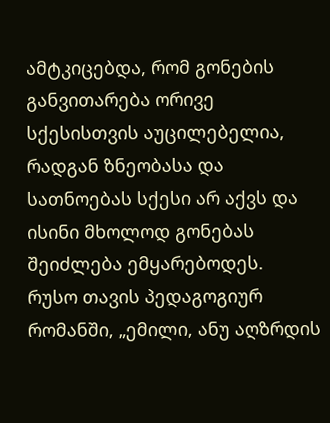ამტკიცებდა, რომ გონების განვითარება ორივე სქესისთვის აუცილებელია, რადგან ზნეობასა და სათნოებას სქესი არ აქვს და ისინი მხოლოდ გონებას შეიძლება ემყარებოდეს.
რუსო თავის პედაგოგიურ რომანში, „ემილი, ანუ აღზრდის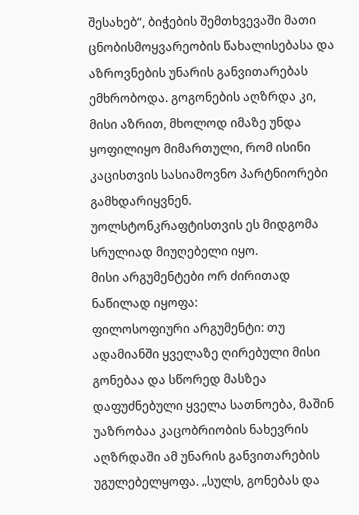შესახებ“, ბიჭების შემთხვევაში მათი ცნობისმოყვარეობის წახალისებასა და აზროვნების უნარის განვითარებას ემხრობოდა. გოგონების აღზრდა კი, მისი აზრით, მხოლოდ იმაზე უნდა ყოფილიყო მიმართული, რომ ისინი კაცისთვის სასიამოვნო პარტნიორები გამხდარიყვნენ. უოლსტონკრაფტისთვის ეს მიდგომა სრულიად მიუღებელი იყო.
მისი არგუმენტები ორ ძირითად ნაწილად იყოფა:
ფილოსოფიური არგუმენტი: თუ ადამიანში ყველაზე ღირებული მისი გონებაა და სწორედ მასზეა დაფუძნებული ყველა სათნოება, მაშინ უაზრობაა კაცობრიობის ნახევრის აღზრდაში ამ უნარის განვითარების უგულებელყოფა. „სულს, გონებას და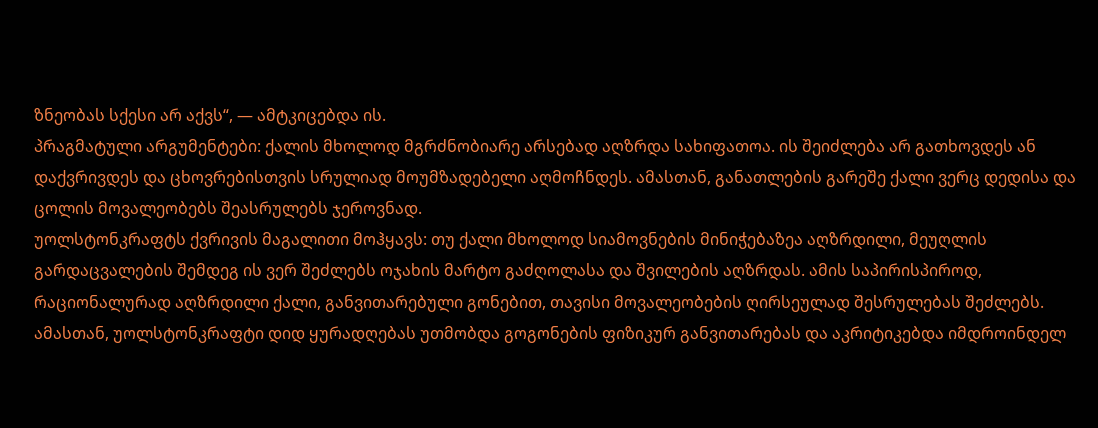ზნეობას სქესი არ აქვს“, — ამტკიცებდა ის.
პრაგმატული არგუმენტები: ქალის მხოლოდ მგრძნობიარე არსებად აღზრდა სახიფათოა. ის შეიძლება არ გათხოვდეს ან დაქვრივდეს და ცხოვრებისთვის სრულიად მოუმზადებელი აღმოჩნდეს. ამასთან, განათლების გარეშე ქალი ვერც დედისა და ცოლის მოვალეობებს შეასრულებს ჯეროვნად.
უოლსტონკრაფტს ქვრივის მაგალითი მოჰყავს: თუ ქალი მხოლოდ სიამოვნების მინიჭებაზეა აღზრდილი, მეუღლის გარდაცვალების შემდეგ ის ვერ შეძლებს ოჯახის მარტო გაძღოლასა და შვილების აღზრდას. ამის საპირისპიროდ, რაციონალურად აღზრდილი ქალი, განვითარებული გონებით, თავისი მოვალეობების ღირსეულად შესრულებას შეძლებს.
ამასთან, უოლსტონკრაფტი დიდ ყურადღებას უთმობდა გოგონების ფიზიკურ განვითარებას და აკრიტიკებდა იმდროინდელ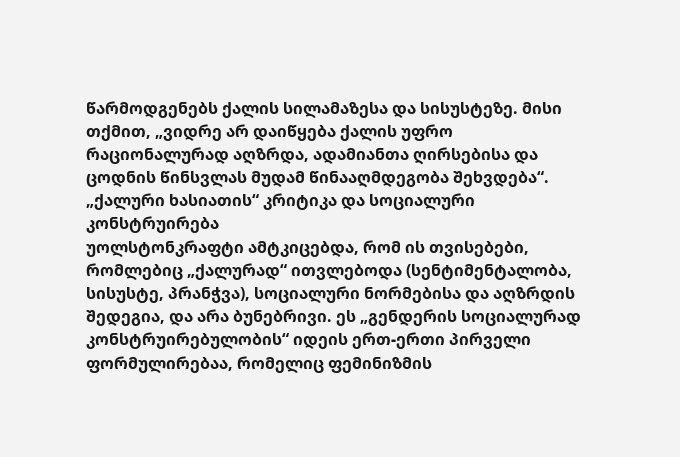წარმოდგენებს ქალის სილამაზესა და სისუსტეზე. მისი თქმით, „ვიდრე არ დაიწყება ქალის უფრო რაციონალურად აღზრდა, ადამიანთა ღირსებისა და ცოდნის წინსვლას მუდამ წინააღმდეგობა შეხვდება“.
„ქალური ხასიათის“ კრიტიკა და სოციალური კონსტრუირება
უოლსტონკრაფტი ამტკიცებდა, რომ ის თვისებები, რომლებიც „ქალურად“ ითვლებოდა (სენტიმენტალობა, სისუსტე, პრანჭვა), სოციალური ნორმებისა და აღზრდის შედეგია, და არა ბუნებრივი. ეს „გენდერის სოციალურად კონსტრუირებულობის“ იდეის ერთ-ერთი პირველი ფორმულირებაა, რომელიც ფემინიზმის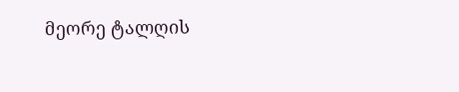მეორე ტალღის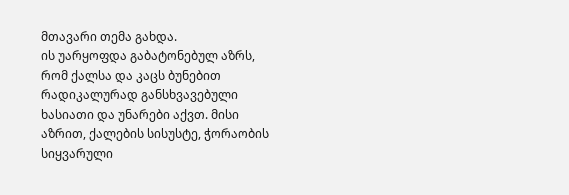მთავარი თემა გახდა.
ის უარყოფდა გაბატონებულ აზრს, რომ ქალსა და კაცს ბუნებით რადიკალურად განსხვავებული ხასიათი და უნარები აქვთ. მისი აზრით, ქალების სისუსტე, ჭორაობის სიყვარული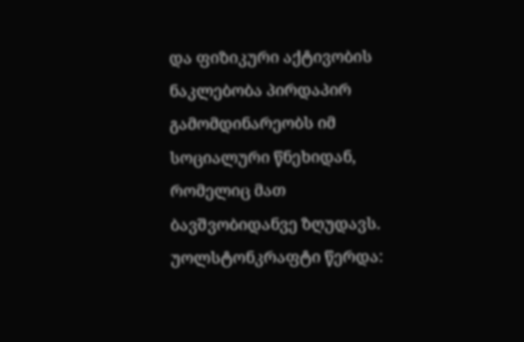და ფიზიკური აქტივობის ნაკლებობა პირდაპირ გამომდინარეობს იმ სოციალური წნეხიდან, რომელიც მათ ბავშვობიდანვე ზღუდავს.
უოლსტონკრაფტი წერდა: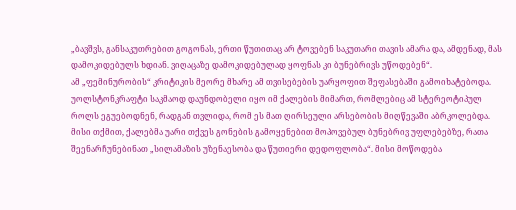„ბავშვს, განსაკუთრებით გოგონას, ერთი წუთითაც არ ტოვებენ საკუთარი თავის ამარა და, ამდენად, მას დამოკიდებულს ხდიან. ვიღაცაზე დამოკიდებულად ყოფნას კი ბუნებრივს უწოდებენ“.
ამ „ფემინურობის“ კრიტიკის მეორე მხარე ამ თვისებების უარყოფით შეფასებაში გამოიხატებოდა. უოლსტონკრაფტი საკმაოდ დაუნდობელი იყო იმ ქალების მიმართ, რომლებიც ამ სტერეოტიპულ როლს ეგუებოდნენ, რადგან თვლიდა, რომ ეს მათ ღირსეული არსებობის მიღწევაში აბრკოლებდა. მისი თქმით, ქალებმა უარი თქვეს გონების გამოყენებით მოპოვებულ ბუნებრივ უფლებებზე, რათა შეენარჩუნებინათ „სილამაზის უზენაესობა და წუთიერი დედოფლობა“. მისი მოწოდება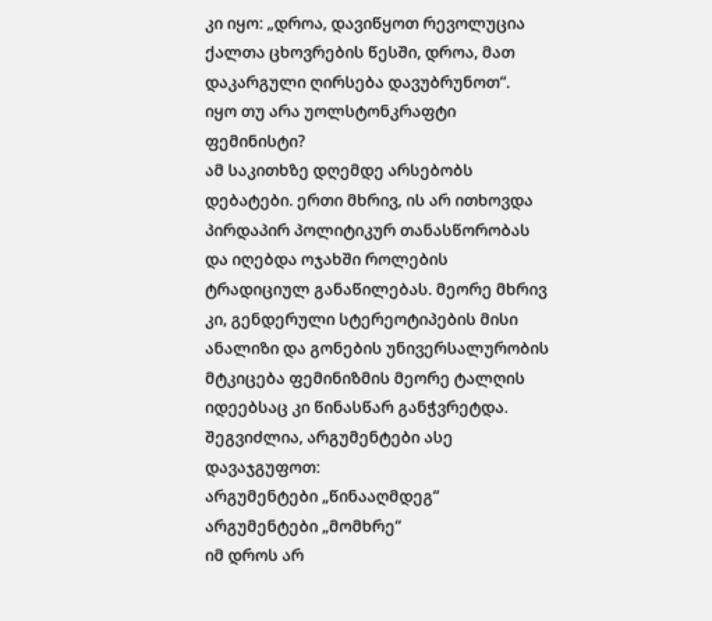კი იყო: „დროა, დავიწყოთ რევოლუცია ქალთა ცხოვრების წესში, დროა, მათ დაკარგული ღირსება დავუბრუნოთ“.
იყო თუ არა უოლსტონკრაფტი ფემინისტი?
ამ საკითხზე დღემდე არსებობს დებატები. ერთი მხრივ, ის არ ითხოვდა პირდაპირ პოლიტიკურ თანასწორობას და იღებდა ოჯახში როლების ტრადიციულ განაწილებას. მეორე მხრივ კი, გენდერული სტერეოტიპების მისი ანალიზი და გონების უნივერსალურობის მტკიცება ფემინიზმის მეორე ტალღის იდეებსაც კი წინასწარ განჭვრეტდა.
შეგვიძლია, არგუმენტები ასე დავაჯგუფოთ:
არგუმენტები „წინააღმდეგ“
არგუმენტები „მომხრე“
იმ დროს არ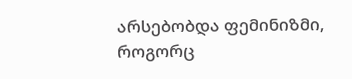არსებობდა ფემინიზმი, როგორც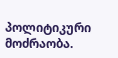პოლიტიკური მოძრაობა.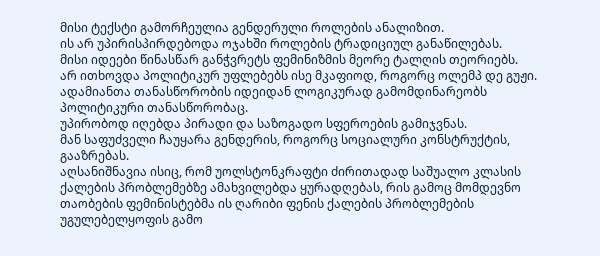მისი ტექსტი გამორჩეულია გენდერული როლების ანალიზით.
ის არ უპირისპირდებოდა ოჯახში როლების ტრადიციულ განაწილებას.
მისი იდეები წინასწარ განჭვრეტს ფემინიზმის მეორე ტალღის თეორიებს.
არ ითხოვდა პოლიტიკურ უფლებებს ისე მკაფიოდ, როგორც ოლემპ დე გუჟი.
ადამიანთა თანასწორობის იდეიდან ლოგიკურად გამომდინარეობს პოლიტიკური თანასწორობაც.
უპირობოდ იღებდა პირადი და საზოგადო სფეროების გამიჯვნას.
მან საფუძველი ჩაუყარა გენდერის, როგორც სოციალური კონსტრუქტის, გააზრებას.
აღსანიშნავია ისიც, რომ უოლსტონკრაფტი ძირითადად საშუალო კლასის ქალების პრობლემებზე ამახვილებდა ყურადღებას, რის გამოც მომდევნო თაობების ფემინისტებმა ის ღარიბი ფენის ქალების პრობლემების უგულებელყოფის გამო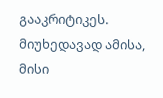გააკრიტიკეს.
მიუხედავად ამისა, მისი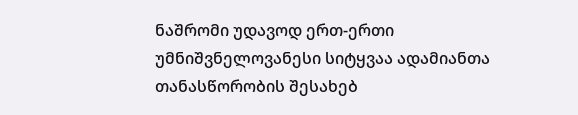ნაშრომი უდავოდ ერთ-ერთი უმნიშვნელოვანესი სიტყვაა ადამიანთა თანასწორობის შესახებ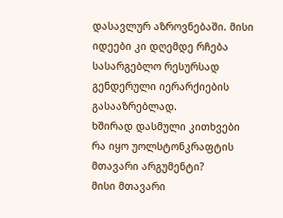დასავლურ აზროვნებაში. მისი იდეები კი დღემდე რჩება სასარგებლო რესურსად გენდერული იერარქიების გასააზრებლად.
ხშირად დასმული კითხვები
რა იყო უოლსტონკრაფტის მთავარი არგუმენტი?
მისი მთავარი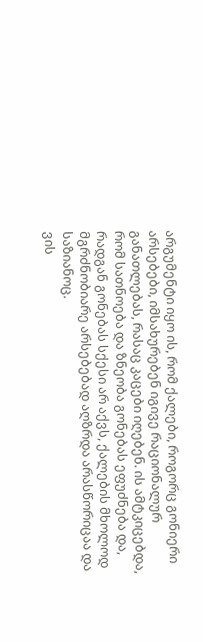არგუმენტი იყო ის, რომ ქალები, როგორც გონიერი არსებები, იმსახურებენ იგივე რაციონალურ განათლებას, რასაც კაცები იღებენ. ის ამტკიცებდა, რომ სათნოება და ზნეობა გონებას ეფუძნება და, რადგან გონებას სქესი არ აქვს, ქალების მხოლოდ მგრძნობიარე არსებებად აღზრდა არასწორიცაა და საზიანოც.
ვის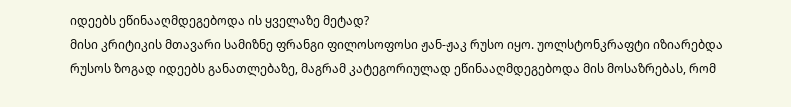იდეებს ეწინააღმდეგებოდა ის ყველაზე მეტად?
მისი კრიტიკის მთავარი სამიზნე ფრანგი ფილოსოფოსი ჟან-ჟაკ რუსო იყო. უოლსტონკრაფტი იზიარებდა რუსოს ზოგად იდეებს განათლებაზე, მაგრამ კატეგორიულად ეწინააღმდეგებოდა მის მოსაზრებას, რომ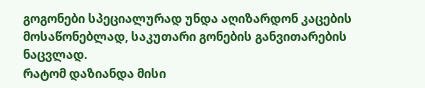გოგონები სპეციალურად უნდა აღიზარდონ კაცების მოსაწონებლად, საკუთარი გონების განვითარების ნაცვლად.
რატომ დაზიანდა მისი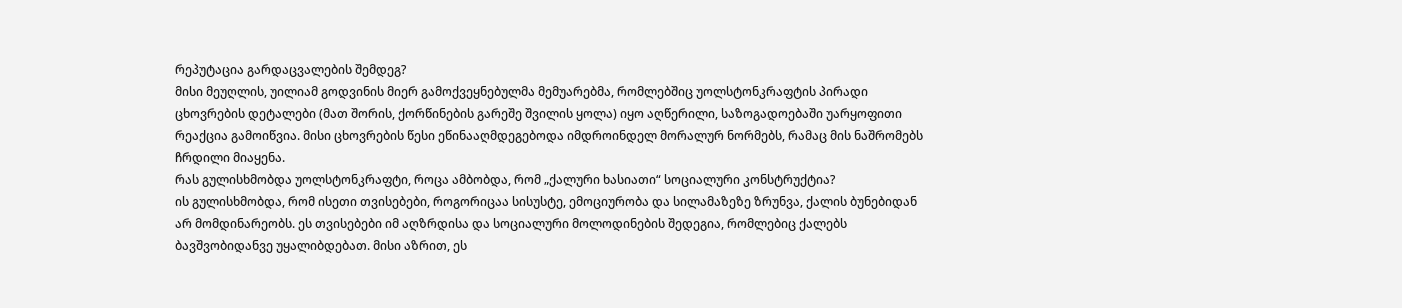რეპუტაცია გარდაცვალების შემდეგ?
მისი მეუღლის, უილიამ გოდვინის მიერ გამოქვეყნებულმა მემუარებმა, რომლებშიც უოლსტონკრაფტის პირადი ცხოვრების დეტალები (მათ შორის, ქორწინების გარეშე შვილის ყოლა) იყო აღწერილი, საზოგადოებაში უარყოფითი რეაქცია გამოიწვია. მისი ცხოვრების წესი ეწინააღმდეგებოდა იმდროინდელ მორალურ ნორმებს, რამაც მის ნაშრომებს ჩრდილი მიაყენა.
რას გულისხმობდა უოლსტონკრაფტი, როცა ამბობდა, რომ „ქალური ხასიათი“ სოციალური კონსტრუქტია?
ის გულისხმობდა, რომ ისეთი თვისებები, როგორიცაა სისუსტე, ემოციურობა და სილამაზეზე ზრუნვა, ქალის ბუნებიდან არ მომდინარეობს. ეს თვისებები იმ აღზრდისა და სოციალური მოლოდინების შედეგია, რომლებიც ქალებს ბავშვობიდანვე უყალიბდებათ. მისი აზრით, ეს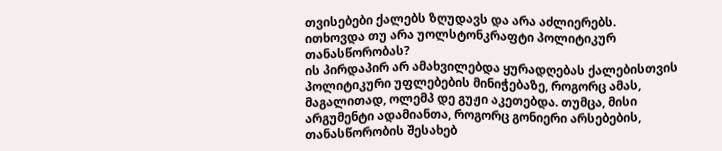თვისებები ქალებს ზღუდავს და არა აძლიერებს.
ითხოვდა თუ არა უოლსტონკრაფტი პოლიტიკურ თანასწორობას?
ის პირდაპირ არ ამახვილებდა ყურადღებას ქალებისთვის პოლიტიკური უფლებების მინიჭებაზე, როგორც ამას, მაგალითად, ოლემპ დე გუჟი აკეთებდა. თუმცა, მისი არგუმენტი ადამიანთა, როგორც გონიერი არსებების, თანასწორობის შესახებ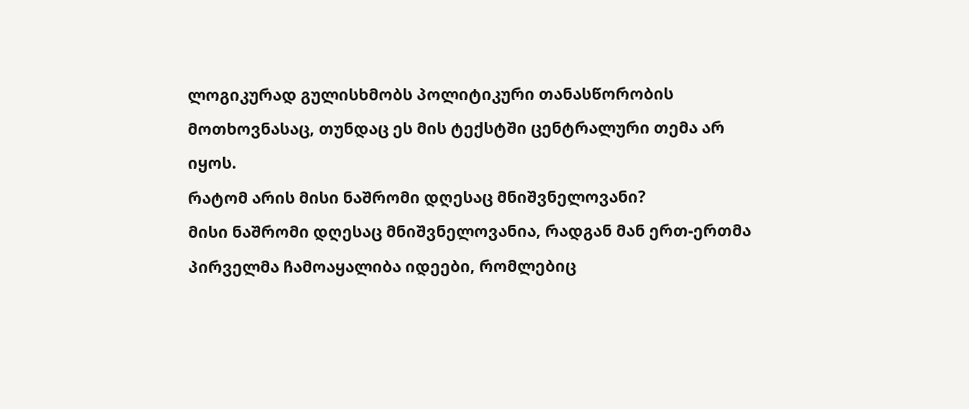ლოგიკურად გულისხმობს პოლიტიკური თანასწორობის მოთხოვნასაც, თუნდაც ეს მის ტექსტში ცენტრალური თემა არ იყოს.
რატომ არის მისი ნაშრომი დღესაც მნიშვნელოვანი?
მისი ნაშრომი დღესაც მნიშვნელოვანია, რადგან მან ერთ-ერთმა პირველმა ჩამოაყალიბა იდეები, რომლებიც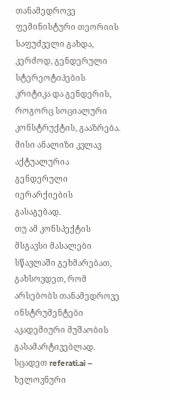თანამედროვე ფემინისტური თეორიის საფუძველი გახდა, კერძოდ, გენდერული სტერეოტიპების კრიტიკა და გენდერის, როგორც სოციალური კონსტრუქტის, გააზრება. მისი ანალიზი კვლავ აქტუალურია გენდერული იერარქიების გასაგებად.
თუ ამ კონსპექტის მსგავსი მასალები სწავლაში გეხმარებათ, გახსოვდეთ, რომ არსებობს თანამედროვე ინსტრუმენტები აკადემიური მუშაობის გასამარტივებლად. სცადეთ referati.ai – ხელოვნური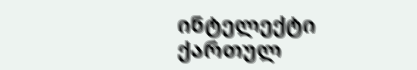ინტელექტი ქართულ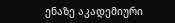ენაზე აკადემიური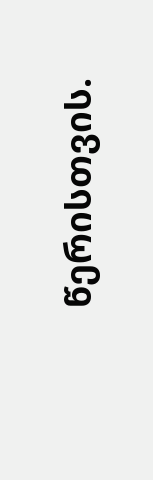წერისთვის.